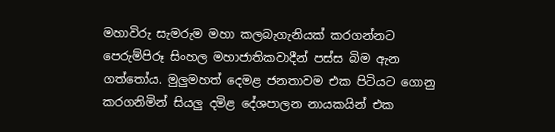මහාවිරු සැමරුම මහා කලබැගැනියක් කරගන්නට පෙරුම්පිරූ සිංහල මහාජාතිකවාදීන් පස්ස බිම ඇන ගත්තෝය. මුලුමහත් දෙමළ ජනතාවම එක පිටියට ගොනු කරගනිමින් සියලු දමිළ දේශපාලන නායකයින් එක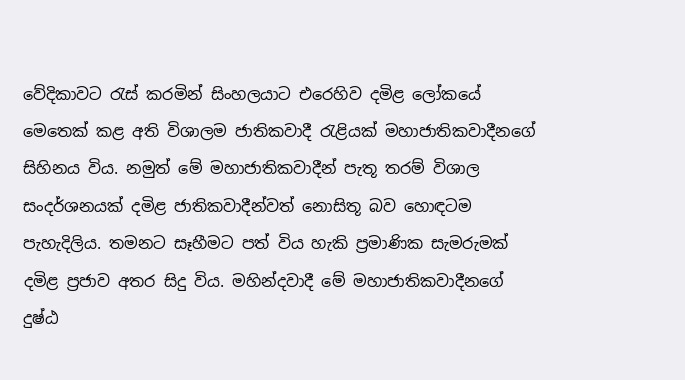වේදිකාවට ‍රැස් කරමින් සිංහලයාට එරෙහිව දමිළ ලෝකයේ මෙතෙක් කළ අති විශාලම ජාතිකවාදී ‍රැළියක් මහාජාතිකවාදීනගේ සිහිනය විය. නමුත් මේ මහාජාතිකවාදීන් පැතූ තරම් විශාල සංදර්ශනයක් දමිළ ජාතිකවාදීන්වත් නොසිතූ බව හොඳටම පැහැදිලිය. තමනට සෑහීමට පත් විය හැකි ප්‍රමාණික සැමරුමක් දමිළ ප්‍රජාව අතර සිදු විය. මහින්දවාදී මේ මහාජාතිකවාදීනගේ දුෂ්ඨ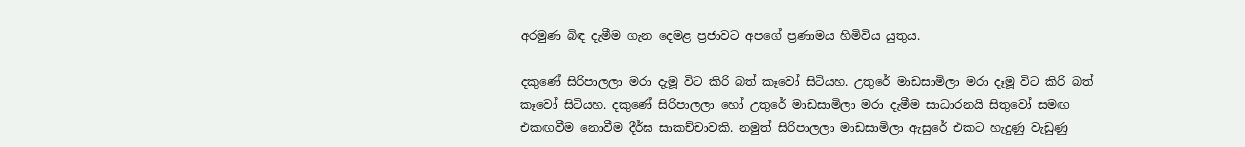අරමුණ බිඳ දැමීම ගැන දෙමළ ප්‍රජාවට අපගේ ප්‍රණාමය හිමිවිය යුතුය.

දකුණේ සිරිපාලලා මරා දැමූ විට කිරි බත් කෑවෝ සිටියහ. උතුරේ මාඩසාමිලා මරා දෑමූ විට කිරි බත් කෑවෝ සිටියහ. දකුණේ සිරිපාලලා හෝ උතුරේ මාඩසාමිලා මරා දැමීම සාධාරනයි සිතුවෝ සමඟ එකඟවීම නොවීම දීර්ඝ සාකච්චාවකි. නමුත් සිරිපාලලා මාඩසාමිලා ඇසුරේ එකට හැදුණු වැඩුණු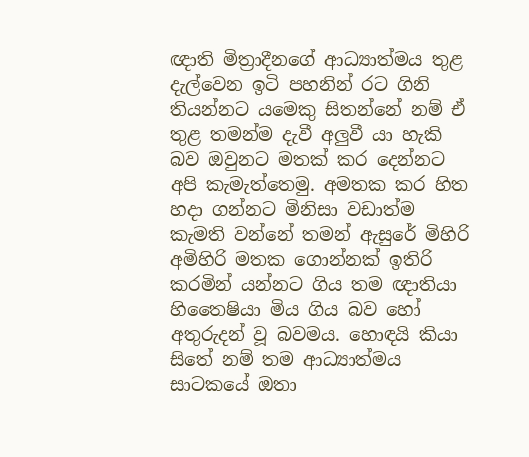ඥාති මිත්‍රාදීනගේ ආධ්‍යාත්මය තුළ දැල්වෙන ඉටි පහනින් රට ගිනි තියන්නට යමෙකු සිතන්නේ නම් ඒ තුළ තමන්ම දැවී අලුවී යා හැකි බව ඔවුනට මතක් කර දෙන්නට අපි කැමැත්තෙමු. අමතක කර හිත හදා ගන්නට මිනිසා වඩාත්ම කැමති වන්නේ තමන් ඇසුරේ මිහිරි අමිහිරි මතක ගොන්නක් ඉතිරි කරමින් යන්නට ගිය තම ඥාතියා හිතෛෂියා මිය ගිය බව හෝ අතුරුදන් වූ බවමය. හොඳයි කියා සිතේ නම් තම ආධ්‍යාත්මය සාටකයේ ඔතා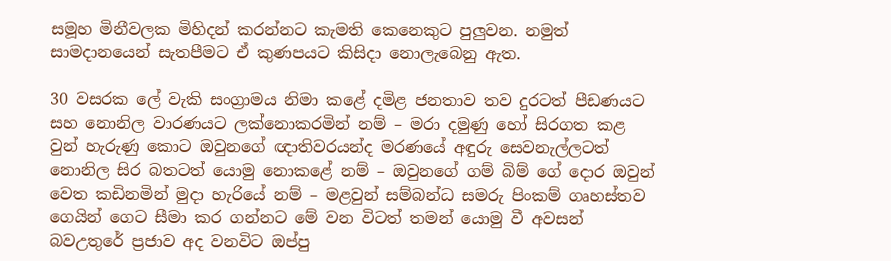සමූහ මිනීවලක මිහිදන් කරන්නට කැමති කෙනෙකුට පුලුවන. නමුත් සාමදානයෙන් සැතපීමට ඒ කුණපයට කිසිදා නොලැබෙනු ඇත.

30 වසරක ලේ වැකි සංග්‍රාමය නිමා කළේ දමිළ ජනතාව තව දුරටත් පීඩණයට සහ නොනිල වාරණයට ලක්නොකරමින් නම් – මරා දමුණු හෝ සිරගත කළ වුන් හැරුණු කොට ඔවුනගේ ඥාතිවරයන්ද මරණයේ අඳුරු සෙවනැල්ලටත් නොනිල සිර බතටත් යොමු නොකළේ නම් – ඔවුනගේ ගම් බිම් ගේ දොර ඔවුන් වෙත කඩිනමින් මුදා හැරියේ නම් – මළවුන් සම්බන්ධ සමරු පිංකම් ගෘහස්තව ගෙයින් ගෙට සීමා කර ගන්නට මේ වන විටත් තමන් යොමු වී අවසන් බවඋතුරේ ප්‍රජාව අද වනවිට ඔප්පු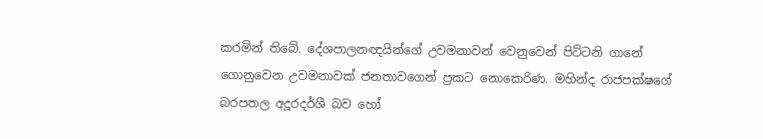කරමින් තිබේ. දේශපාලනඥයින්ගේ උවමනාවන් වෙනුවෙන් පිට්ටනි ගානේ ගොනුවෙන උවමනාවක් ජනතාවගෙන් ප්‍රකට නොකෙරිණ. මහින්ද රාජපක්ෂගේ බරපතල අදූරදර්ශී බව හෝ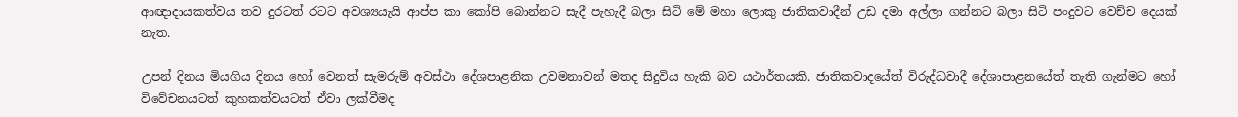ආඥාදායකත්වය තව දුරටත් රටට අවශ්‍යයැයි ආප්ප කා කෝපි බොන්නට සැදී පැහැදී බලා සිටි මේ මහා ලොකු ජාතිකවාදීන් උඩ දමා අල්ලා ගන්නට බලා සිටි පංදුවට වෙච්ච දෙයක් නැත.

උපන් දිනය මියගිය දිනය හෝ වෙනත් සැමරුම් අවස්ථා දේශපාළනික උවමනාවන් මතද සිදුවිය හැකි බව යථාර්තයකි. ජාතිකවාදයේත් විරුද්ධවාදී දේශාපාළනයේත් තැති ගැන්මට හෝ විවේචනයටත් කුහකත්වයටත් ඒවා ලක්වීමද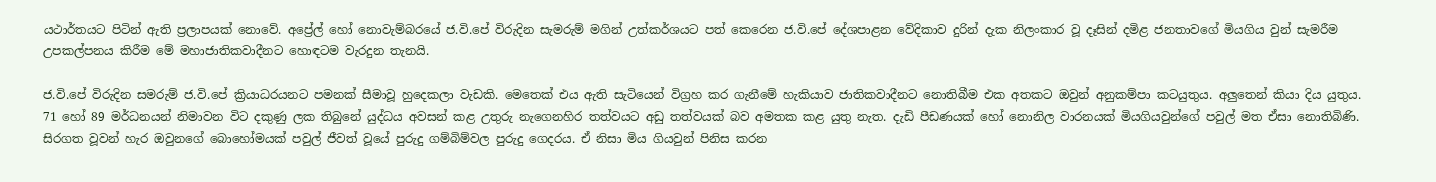යථාර්තයට පිටින් ඇති ප්‍රලාපයක් නොවේ. අප්‍රේල් හෝ නොවැම්බරයේ ජ.වි.පේ විරුදින සැමරුම් මගින් උත්කර්ශයට පත් කෙරෙන ජ.වි.පේ දේශපාළන වේදිකාව දුරින් දැක නිලංකාර වූ දෑසින් දමිළ ජනතාවගේ මියගිය වුන් සැමරීම උපකල්පනය කිරීම මේ මහාජාතිකවාදීනට හොඳටම වැරදුන තැනයි.

ජ.වි.පේ විරුදින සමරුම් ජ.වි.පේ ක්‍රියාධරයනට පමනක් සීමාවූ හුදෙකලා වැඩකි. මෙතෙක් එය ඇති සැටියෙන් විග්‍රහ කර ගැනීමේ හැකියාව ජාතිකවාදීනට නොතිබීම එක අතකට ඔවුන් අනුකම්පා කටයුතුය. අලුතෙන් කියා දිය යුතුය. 71 හෝ 89 මර්ධනයන් නිමාවන විට දකුණු ලක තිබුනේ යුද්ධය අවසන් කළ උතුරු නැගෙනහිර තත්වයට අඩු තත්වයක් බව අමතක කළ යුතු නැත. දැඩි පීඩණයක් හෝ නොනිල වාරනයක් මියගියවුන්ගේ පවුල් මත ඒසා නොතිබිණි. සිරගත වූවන් හැර ඔවුනගේ බොහෝමයක් පවුල් ජීවත් වූයේ පුරුදු ගම්බිම්වල පුරුදු ගෙදරය. ඒ නිසා මිය ගියවුන් පිනිස කරන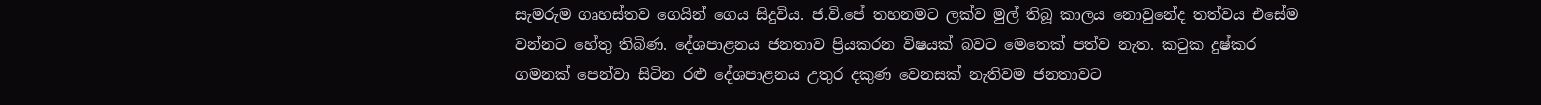සැමරුම ගෘහස්තව ගෙයින් ගෙය සිදුවිය. ජ.වි.පේ තහනමට ලක්ව මුල් තිබූ කාලය නොවුනේද තත්වය එසේම වන්නට හේතු තිබිණ. දේශපාළනය ජනතාව ප්‍රියකරන විෂයක් බවට මෙතෙක් පත්ව නැත. ක‍ටුක දුෂ්කර ගමනක් පෙන්වා සිටින රළු දේශපාළනය උතුර දකුණ වෙනසක් නැතිවම ජනතාවට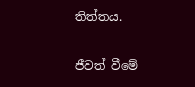තිත්තය.

ජීවත් වීමේ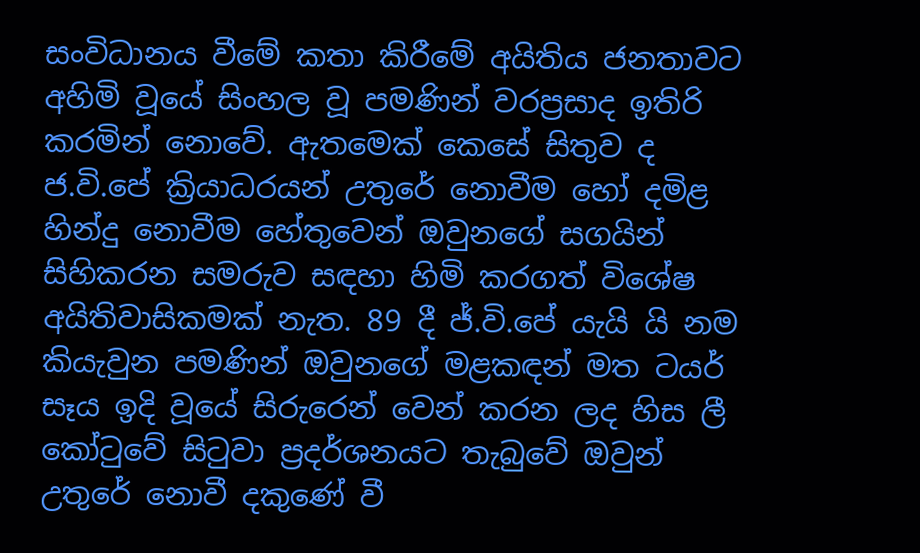සංවිධානය වීමේ කතා කිරීමේ අයිතිය ජනතාවට අහිමි වූයේ සිංහල වූ පමණින් වරප්‍රසාද ඉතිරි කරමින් නොවේ. ඇතමෙක් කෙසේ සිතුව ද ජ.වි.පේ ක්‍රියාධරයන් උතුරේ නොවීම හෝ දමිළ හින්දු නොවීම හේතුවෙන් ඔවුනගේ සගයින් සිහිකරන සමරුව සඳහා හිමි කරගත් විශේෂ අයිතිවාසිකමක් නැත. 89 දී ජ්.වි.පේ යැයි යි නම කියැවුන පමණින් ඔවුනගේ මළකඳන් මත ටයර් සෑය ඉදි වූයේ සිරුරෙන් වෙන් කරන ලද හිස ලී කෝ‍ටුවේ සි‍ටුවා ප්‍රදර්ශනයට තැබුවේ ඔවුන් උතුරේ නොවී දකුණේ වී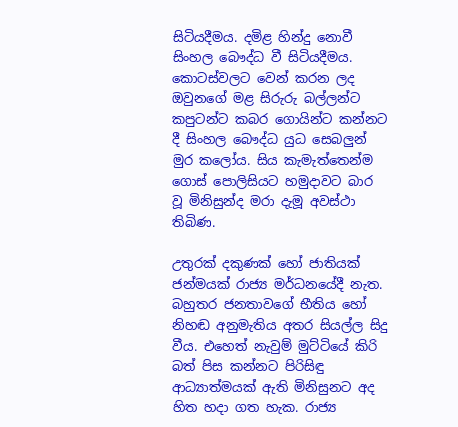සිටියදීමය. දමිළ හින්දු නොවී සිංහල බෞද්ධ වී සිටියදීමය. කොටස්වලට වෙන් කරන ලද ඔවුනගේ මළ සිරුරු බල්ලන්ට කපුටන්ට කබර ගොයින්ට කන්නට දී සිංහල බෞද්ධ යුධ සෙබලුන් මුර කලෝය. සිය කැමැත්තෙන්ම ගොස් පොලිසියට හමුදාවට බාර වූ මිනිසුන්ද මරා දැමූ අවස්ථා තිබිණ.

උතුරක් දකුණක් හෝ ජාතියක් ජන්මයක් රාජ්‍ය මර්ධනයේදී නැත. බහුතර ජනතාවගේ භීතිය හෝ නිහඬ අනුමැතිය අතර සියල්ල සිදු වීය. එහෙත් නැවුම් මුට්ටියේ කිරි බත් පිස කන්නට පිරිසිඳු ආධ්‍යාත්මයක් ඇති මිනිසුනට අද හිත හදා ගත හැක. රාජ්‍ය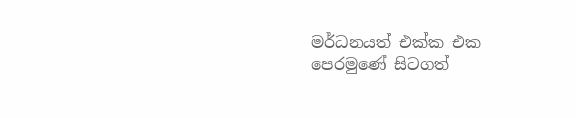මර්ධනයත් එක්ක එක පෙරමුණේ සිටගත්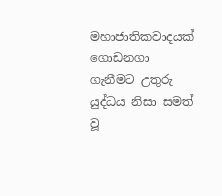මහාජාතිකවාදයක් ගොඩනගා ගැනීමට උතුරු යුද්ධය නිසා සමත් වූ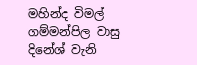මහින්ද විමල් ගම්මන්පිල වාසු දිනේශ් වැනි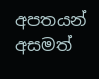අපතයන් අසමත්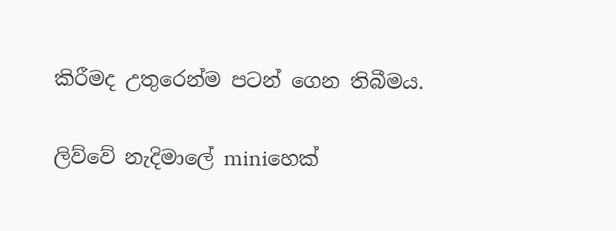කිරීමද උතුරෙන්ම පටන් ගෙන තිබීමය.

ලිව්වේ නැදිමාලේ miniහෙක්